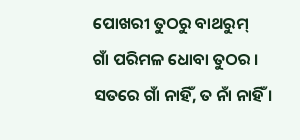ପୋଖରୀ ତୁଠରୁ ବାଥରୁମ୍
ଗାଁ ପରିମଳ ଧୋବା ତୁଠର । ସତରେ ଗାଁ ନାହିଁ, ତ ନାଁ ନାହିଁ ।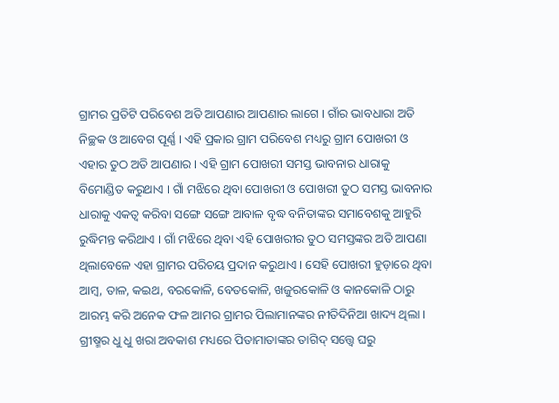ଗ୍ରାମର ପ୍ରତିଟି ପରିବେଶ ଅତି ଆପଣାର ଆପଣାର ଲାଗେ । ଗାଁର ଭାବଧାରା ଅତି ନିଚ୍ଛକ ଓ ଆବେଗ ପୂର୍ଣ୍ଣ । ଏହି ପ୍ରକାର ଗ୍ରାମ ପରିବେଶ ମଧ୍ୟରୁ ଗ୍ରାମ ପୋଖରୀ ଓ ଏହାର ତୁଠ ଅତି ଆପଣାର । ଏହି ଗ୍ରାମ ପୋଖରୀ ସମସ୍ତ ଭାବନାର ଧାରାକୁ ବିମୋଣ୍ଡିତ କରୁଥାଏ । ଗାଁ ମଝିରେ ଥିବା ପୋଖରୀ ଓ ପୋଖରୀ ତୁଠ ସମସ୍ତ ଭାବନାର ଧାରାକୁ ଏକତ୍ୱ କରିବା ସଙ୍ଗେ ସଙ୍ଗେ ଆବାଳ ବୃଦ୍ଧ ବନିତାଙ୍କର ସମାବେଶକୁ ଆହୁରି ରୁଦ୍ଧିମନ୍ତ କରିଥାଏ । ଗାଁ ମଝିରେ ଥିବା ଏହି ପୋଖରୀର ତୁଠ ସମସ୍ତଙ୍କର ଅତି ଆପଣା ଥିଲାବେଳେ ଏହା ଗ୍ରାମର ପରିଚୟ ପ୍ରଦାନ କରୁଥାଏ । ସେହି ପୋଖରୀ ହୁଡ଼ାରେ ଥିବା ଆମ୍ବ, ତାଳ, କଇଥ, ବରକୋଳି, ବେତକୋଳି, ଖଜୁରକୋଳି ଓ କାନକୋଳି ଠାରୁ ଆରମ୍ଭ କରି ଅନେକ ଫଳ ଆମର ଗ୍ରାମର ପିଲାମାନଙ୍କର ନୀତିଦିନିଆ ଖାଦ୍ୟ ଥିଲା । ଗ୍ରୀଷ୍ମର ଧୁ ଧୁ ଖରା ଅବକାଶ ମଧ୍ୟରେ ପିତାମାତାଙ୍କର ତାଗିଦ୍ ସତ୍ତ୍ୱେ ଘରୁ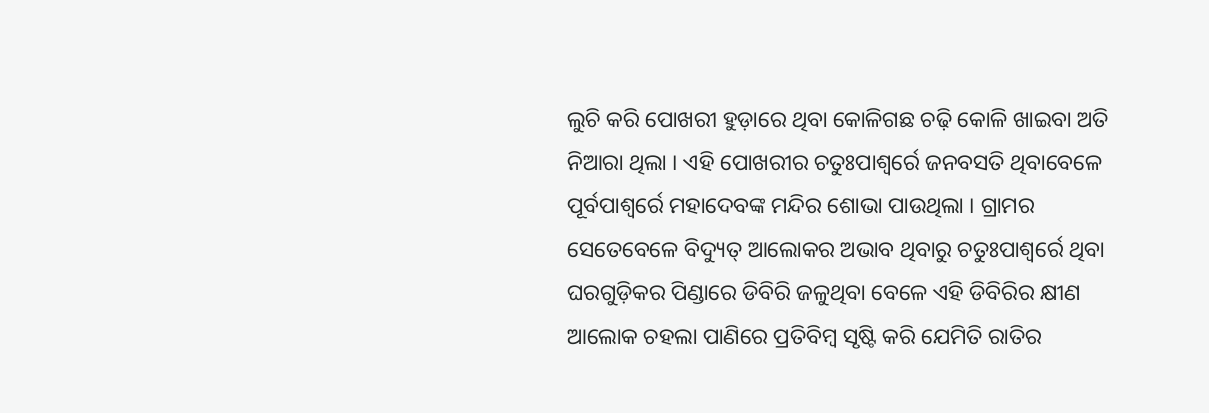ଲୁଚି କରି ପୋଖରୀ ହୁଡ଼ାରେ ଥିବା କୋଳିଗଛ ଚଢ଼ି କୋଳି ଖାଇବା ଅତି ନିଆରା ଥିଲା । ଏହି ପୋଖରୀର ଚତୁଃପାଶ୍ୱର୍ରେ ଜନବସତି ଥିବାବେଳେ ପୂର୍ବପାଶ୍ୱର୍ରେ ମହାଦେବଙ୍କ ମନ୍ଦିର ଶୋଭା ପାଉଥିଲା । ଗ୍ରାମର ସେତେବେଳେ ବିଦ୍ୟୁତ୍ ଆଲୋକର ଅଭାବ ଥିବାରୁ ଚତୁଃପାଶ୍ୱର୍ରେ ଥିବା ଘରଗୁଡ଼ିକର ପିଣ୍ଡାରେ ଡିବିରି ଜଳୁଥିବା ବେଳେ ଏହି ଡିବିରିର କ୍ଷୀଣ ଆଲୋକ ଚହଲା ପାଣିରେ ପ୍ରତିବିମ୍ବ ସୃଷ୍ଟି କରି ଯେମିତି ରାତିର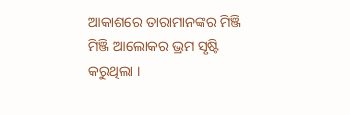ଆକାଶରେ ତାରାମାନଙ୍କର ମିଞ୍ଜି ମିଞ୍ଜି ଆଲୋକର ଭ୍ରମ ସୃଷ୍ଟି କରୁଥିଲା ।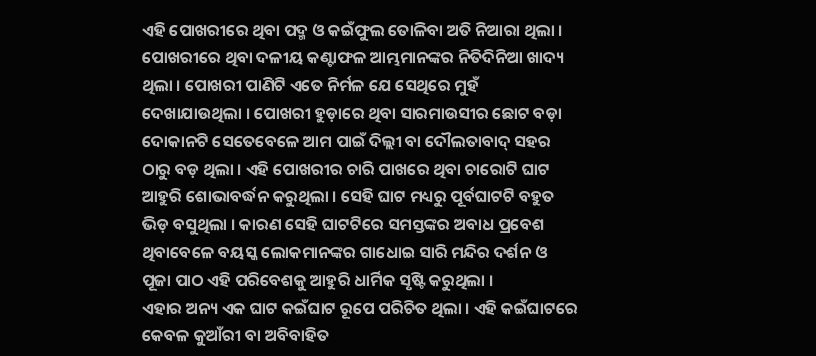ଏହି ପୋଖରୀରେ ଥିବା ପଦ୍ମ ଓ କଇଁଫୁଲ ତୋଳିବା ଅତି ନିଆରା ଥିଲା । ପୋଖରୀରେ ଥିବା ଦଳୀୟ କଣ୍ଟାଫଳ ଆମ୍ଭମାନଙ୍କର ନିତିଦିନିଆ ଖାଦ୍ୟ ଥିଲା । ପୋଖରୀ ପାଣିଟି ଏତେ ନିର୍ମଳ ଯେ ସେଥିରେ ମୁହଁ ଦେଖାଯାଉଥିଲା । ପୋଖରୀ ହୁଡ଼ାରେ ଥିବା ସାରମାଉସୀର ଛୋଟ ବଡ଼ା ଦୋକାନଟି ସେତେବେଳେ ଆମ ପାଇଁ ଦିଲ୍ଲୀ ବା ଦୌଲତାବାଦ୍ ସହର ଠାରୁ ବଡ଼ ଥିଲା । ଏହି ପୋଖରୀର ଚାରି ପାଖରେ ଥିବା ଚାରୋଟି ଘାଟ ଆହୁରି ଶୋଭାବର୍ଦ୍ଧନ କରୁଥିଲା । ସେହି ଘାଟ ମଧ୍ୟରୁ ପୂର୍ବଘାଟଟି ବହୁତ ଭିଡ଼ ବସୁଥିଲା । କାରଣ ସେହି ଘାଟଟିରେ ସମସ୍ତଙ୍କର ଅବାଧ ପ୍ରବେଶ ଥିବାବେଳେ ବୟସ୍କ ଲୋକମାନଙ୍କର ଗାଧୋଇ ସାରି ମନ୍ଦିର ଦର୍ଶନ ଓ ପୂଜା ପାଠ ଏହି ପରିବେଶକୁ ଆହୁରି ଧାର୍ମିକ ସୃଷ୍ଟି କରୁଥିଲା ।
ଏହାର ଅନ୍ୟ ଏକ ଘାଟ କଇଁଘାଟ ରୂପେ ପରିଚିତ ଥିଲା । ଏହି କଇଁଘାଟରେ କେବଳ କୁଆଁରୀ ବା ଅବିବାହିତ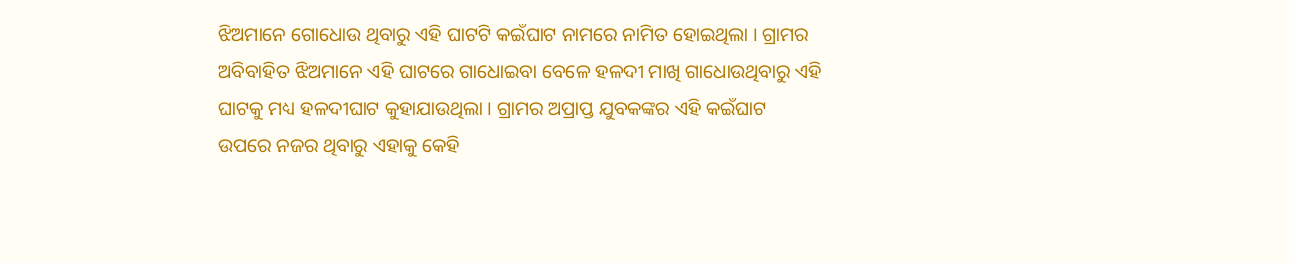ଝିଅମାନେ ଗୋଧୋଉ ଥିବାରୁ ଏହି ଘାଟଟି କଇଁଘାଟ ନାମରେ ନାମିତ ହୋଇଥିଲା । ଗ୍ରାମର ଅବିବାହିତ ଝିଅମାନେ ଏହି ଘାଟରେ ଗାଧୋଇବା ବେଳେ ହଳଦୀ ମାଖି ଗାଧୋଉଥିବାରୁ ଏହି ଘାଟକୁ ମଧ୍ୟ ହଳଦୀଘାଟ କୁହାଯାଉଥିଲା । ଗ୍ରାମର ଅପ୍ରାପ୍ତ ଯୁବକଙ୍କର ଏହି କଇଁଘାଟ ଉପରେ ନଜର ଥିବାରୁ ଏହାକୁ କେହି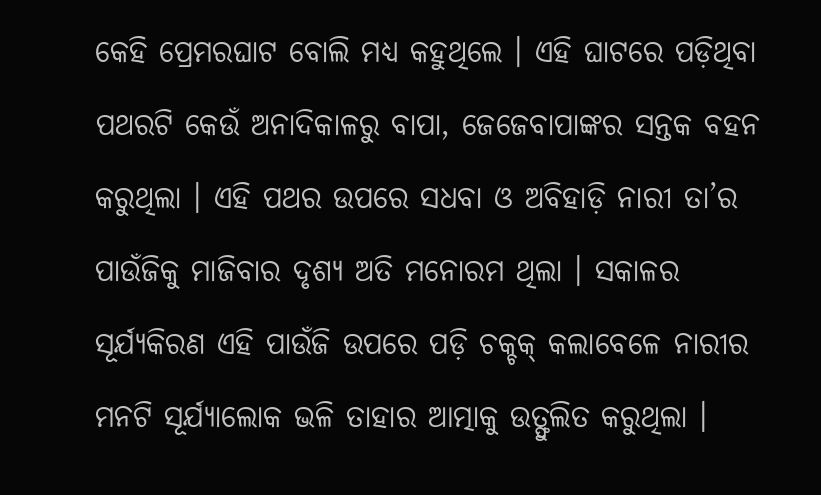କେହି ପ୍ରେମରଘାଟ ବୋଲି ମଧ୍ୟ କହୁଥିଲେ । ଏହି ଘାଟରେ ପଡ଼ିଥିବା ପଥରଟି କେଉଁ ଅନାଦିକାଳରୁ ବାପା, ଜେଜେବାପାଙ୍କର ସନ୍ତକ ବହନ କରୁଥିଲା । ଏହି ପଥର ଉପରେ ସଧବା ଓ ଅବିହାଡ଼ି ନାରୀ ତା’ର ପାଉଁଜିକୁ ମାଜିବାର ଦୃଶ୍ୟ ଅତି ମନୋରମ ଥିଲା । ସକାଳର ସୂର୍ଯ୍ୟକିରଣ ଏହି ପାଉଁଜି ଉପରେ ପଡ଼ି ଚକ୍ଚକ୍ କଲାବେଳେ ନାରୀର ମନଟି ସୂର୍ଯ୍ୟାଲୋକ ଭଳି ତାହାର ଆତ୍ମାକୁ ଉତ୍ଫୁଲିତ କରୁଥିଲା ।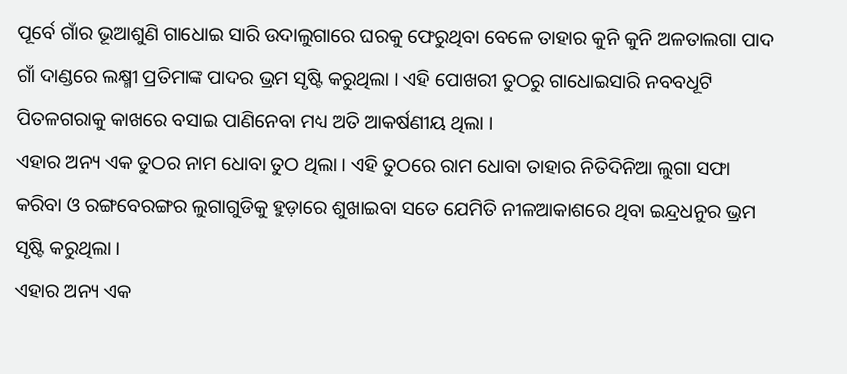ପୂର୍ବେ ଗାଁର ଭୂଆଶୁଣି ଗାଧୋଇ ସାରି ଉଦାଲୁଗାରେ ଘରକୁ ଫେରୁଥିବା ବେଳେ ତାହାର କୁନି କୁନି ଅଳତାଲଗା ପାଦ ଗାଁ ଦାଣ୍ଡରେ ଲକ୍ଷ୍ମୀ ପ୍ରତିମାଙ୍କ ପାଦର ଭ୍ରମ ସୃଷ୍ଟି କରୁଥିଲା । ଏହି ପୋଖରୀ ତୁଠରୁ ଗାଧୋଇସାରି ନବବଧୂଟି ପିତଳଗରାକୁ କାଖରେ ବସାଇ ପାଣିନେବା ମଧ୍ୟ ଅତି ଆକର୍ଷଣୀୟ ଥିଲା ।
ଏହାର ଅନ୍ୟ ଏକ ତୁଠର ନାମ ଧୋବା ତୁଠ ଥିଲା । ଏହି ତୁଠରେ ରାମ ଧୋବା ତାହାର ନିତିଦିନିଆ ଲୁଗା ସଫା କରିବା ଓ ରଙ୍ଗବେରଙ୍ଗର ଲୁଗାଗୁଡିକୁ ହୁଡ଼ାରେ ଶୁଖାଇବା ସତେ ଯେମିତି ନୀଳଆକାଶରେ ଥିବା ଇନ୍ଦ୍ରଧନୁର ଭ୍ରମ ସୃଷ୍ଟି କରୁଥିଲା ।
ଏହାର ଅନ୍ୟ ଏକ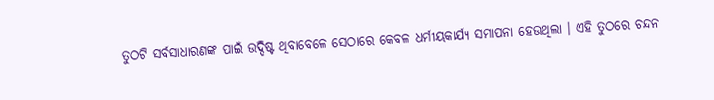ତୁଠଟି ସର୍ବସାଧାରଣଙ୍କ ପାଇଁ ଉଦ୍ଦିଷ୍ଟ ଥିବାବେଳେ ସେଠାରେ କେବଳ ଧର୍ମୀୟକାର୍ଯ୍ୟ ସମାପନା ହେଉଥିଲା । ଏହି ତୁଠରେ ଚନ୍ଦନ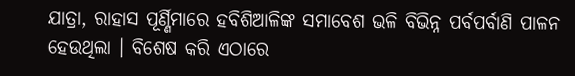ଯାତ୍ରା, ରାହାସ ପୂର୍ଣ୍ଣିମାରେ ହବିଶିଆଳିଙ୍କ ସମାବେଶ ଭଳି ବିଭିନ୍ନ ପର୍ବପର୍ବାଣି ପାଳନ ହେଉଥିଲା । ବିଶେଷ କରି ଏଠାରେ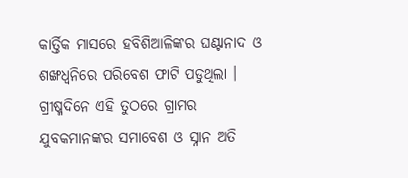କାର୍ତ୍ତିକ ମାସରେ ହବିଶିଆଳିଙ୍କର ଘଣ୍ଟାନାଦ ଓ ଶଙ୍ଖଧ୍ୱନିରେ ପରିବେଶ ଫାଟି ପଡୁଥିଲା । ଗ୍ରୀଷ୍ମଦିନେ ଏହି ତୁଠରେ ଗ୍ରାମର ଯୁବକମାନଙ୍କର ସମାବେଶ ଓ ସ୍ନାନ ଅତି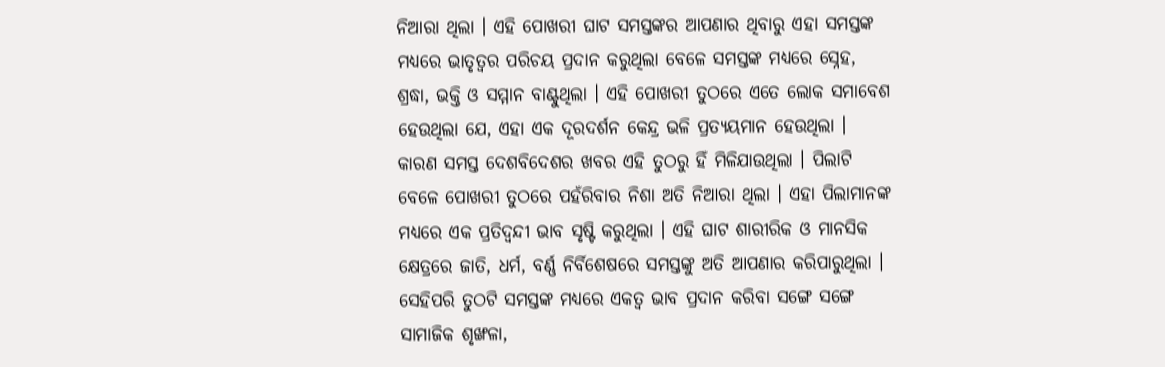ନିଆରା ଥିଲା । ଏହି ପୋଖରୀ ଘାଟ ସମସ୍ତଙ୍କର ଆପଣାର ଥିବାରୁ ଏହା ସମସ୍ତଙ୍କ ମଧ୍ୟରେ ଭାତୃତ୍ୱର ପରିଚୟ ପ୍ରଦାନ କରୁଥିଲା ବେଳେ ସମସ୍ତଙ୍କ ମଧ୍ୟରେ ସ୍ନେହ, ଶ୍ରଦ୍ଧା, ଭକ୍ତି ଓ ସମ୍ମାନ ବାଣ୍ଟୁଥିଲା । ଏହି ପୋଖରୀ ତୁଠରେ ଏତେ ଲୋକ ସମାବେଶ ହେଉଥିଲା ଯେ, ଏହା ଏକ ଦୂରଦର୍ଶନ କେନ୍ଦ୍ର ଭଳି ପ୍ରତ୍ୟୟମାନ ହେଉଥିଲା । କାରଣ ସମସ୍ତ ଦେଶବିଦେଶର ଖବର ଏହି ତୁଠରୁ ହିଁ ମିଳିଯାଉଥିଲା । ପିଲାଟି ବେଳେ ପୋଖରୀ ତୁଠରେ ପହଁରିବାର ନିଶା ଅତି ନିଆରା ଥିଲା । ଏହା ପିଲାମାନଙ୍କ ମଧ୍ୟରେ ଏକ ପ୍ରତିଦ୍ୱନ୍ଦୀ ଭାବ ସୃଷ୍ଟି କରୁଥିଲା । ଏହି ଘାଟ ଶାରୀରିକ ଓ ମାନସିକ କ୍ଷେତ୍ରରେ ଜାତି, ଧର୍ମ, ବର୍ଣ୍ଣ ନିର୍ବିଶେଷରେ ସମସ୍ତଙ୍କୁ ଅତି ଆପଣାର କରିପାରୁଥିଲା । ସେହିପରି ତୁଠଟି ସମସ୍ତଙ୍କ ମଧ୍ୟରେ ଏକତ୍ୱ ଭାବ ପ୍ରଦାନ କରିବା ସଙ୍ଗେ ସଙ୍ଗେ ସାମାଜିକ ଶୃଙ୍ଖଳା,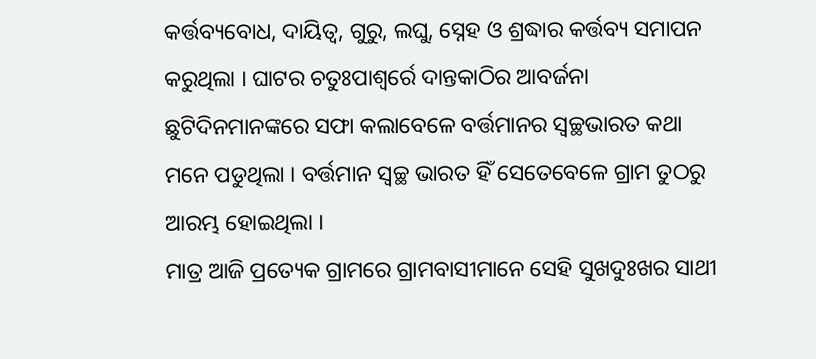କର୍ତ୍ତବ୍ୟବୋଧ, ଦାୟିତ୍ୱ, ଗୁରୁ, ଲଘୁ, ସ୍ନେହ ଓ ଶ୍ରଦ୍ଧାର କର୍ତ୍ତବ୍ୟ ସମାପନ କରୁଥିଲା । ଘାଟର ଚତୁଃପାଶ୍ୱର୍ରେ ଦାନ୍ତକାଠିର ଆବର୍ଜନା ଛୁଟିଦିନମାନଙ୍କରେ ସଫା କଲାବେଳେ ବର୍ତ୍ତମାନର ସ୍ୱଚ୍ଛଭାରତ କଥା ମନେ ପଡୁଥିଲା । ବର୍ତ୍ତମାନ ସ୍ୱଚ୍ଛ ଭାରତ ହିଁ ସେତେବେଳେ ଗ୍ରାମ ତୁଠରୁ ଆରମ୍ଭ ହୋଇଥିଲା ।
ମାତ୍ର ଆଜି ପ୍ରତ୍ୟେକ ଗ୍ରାମରେ ଗ୍ରାମବାସୀମାନେ ସେହି ସୁଖଦୁଃଖର ସାଥୀ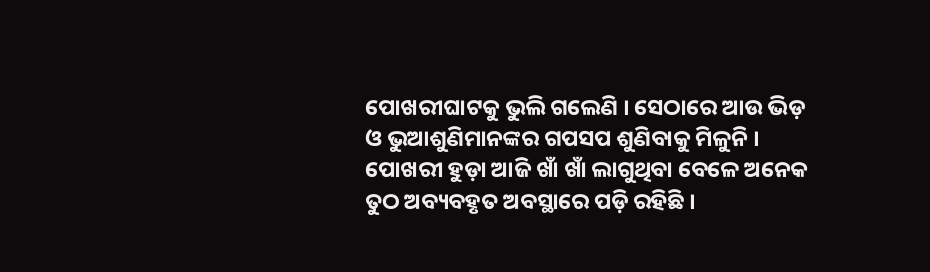ପୋଖରୀଘାଟକୁ ଭୁଲି ଗଲେଣି । ସେଠାରେ ଆଉ ଭିଡ଼ ଓ ଭୁଆଶୁଣିମାନଙ୍କର ଗପସପ ଶୁଣିବାକୁ ମିଳୁନି । ପୋଖରୀ ହୁଡ଼ା ଆଜି ଖାଁ ଖାଁ ଲାଗୁଥିବା ବେଳେ ଅନେକ ତୁଠ ଅବ୍ୟବହୃତ ଅବସ୍ଥାରେ ପଡ଼ି ରହିଛି ।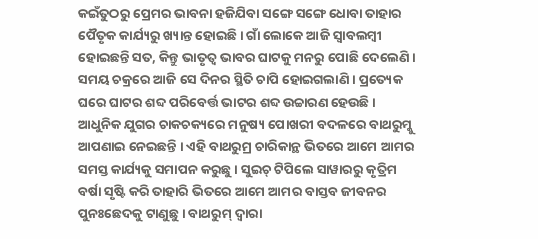କଇଁତୁଠରୁ ପ୍ରେମର ଭାବନା ହଜିଯିବା ସଙ୍ଗେ ସଙ୍ଗେ ଧୋବା ତାହାର ପୈତୃକ କାର୍ଯ୍ୟରୁ ଖ୍ୟାନ୍ତ ହୋଇଛି । ଗାଁ ଲୋକେ ଆଜି ସ୍ୱାବଲମ୍ବୀ ହୋଇଛନ୍ତି ସତ, କିନ୍ତୁ ଭାତୃତ୍ୱ ଭାବର ଘାଟକୁ ମନରୁ ପୋଛି ଦେଲେଣି । ସମୟ ଚକ୍ରରେ ଆଜି ସେ ଦିନର ସ୍ଥିତି ଚାପି ହୋଇଗଲାଣି । ପ୍ରତ୍ୟେକ ଘରେ ଘାଟର ଶବ୍ଦ ପରିବେର୍ତ୍ତ ଭାଟର ଶବ୍ଦ ଉଚ୍ଚାରଣ ହେଉଛି । ଆଧୁନିକ ଯୁଗର ଚାକଚକ୍ୟରେ ମନୁଷ୍ୟ ପୋଖରୀ ବଦଳରେ ବାଥରୁମ୍କୁ ଆପଣାଇ ନେଇଛନ୍ତି । ଏହି ବାଥରୁମ୍ର ଚାରିକାନ୍ଥ ଭିତରେ ଆମେ ଆମର ସମସ୍ତ କାର୍ଯ୍ୟକୁ ସମାପନ କରୁଛୁ । ସୁଇଚ୍ ଟିପିଲେ ସାୱାରରୁ କୃତ୍ରିମ ବର୍ଷା ସୃଷ୍ଟି କରି ତାହାରି ଭିତରେ ଆମେ ଆମର ବାସ୍ତବ ଜୀବନର ପୁନଃଛେଦକୁ ଟାଣୁଛୁ । ବାଥରୁମ୍ ଦ୍ୱାରା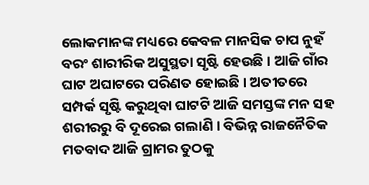ଲୋକମାନଙ୍କ ମଧ୍ୟରେ କେବଳ ମାନସିକ ଚାପ ନୁହଁ ବରଂ ଶାରୀରିକ ଅସୁସ୍ଥତା ସୃଷ୍ଟି ହେଉଛି । ଆଜି ଗାଁର ଘାଟ ଅଘାଟରେ ପରିଣତ ହୋଇଛି । ଅତୀତରେ ସମ୍ପର୍କ ସୃଷ୍ଟି କରୁଥିବା ଘାଟଟି ଆଜି ସମସ୍ତଙ୍କ ମନ ସହ ଶରୀରରୁ ବି ଦୂରେଇ ଗଲାଣି । ବିଭିନ୍ନ ରାଜନୈତିକ ମତବାଦ ଆଜି ଗ୍ରାମର ତୁଠକୁ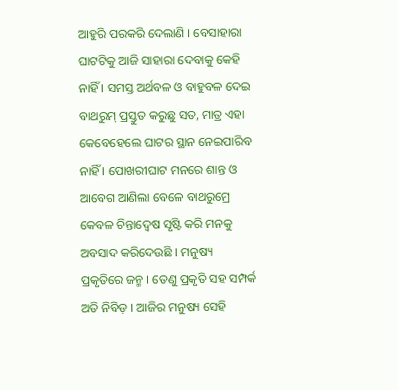ଆହୁରି ପରକରି ଦେଲାଣି । ବେସାହାରା ଘାଟଟିକୁ ଆଜି ସାହାରା ଦେବାକୁ କେହି ନାହିଁ । ସମସ୍ତ ଅର୍ଥବଳ ଓ ବାହୁବଳ ଦେଇ ବାଥରୁମ୍ ପ୍ରସ୍ତୁତ କରୁଛୁ ସତ, ମାତ୍ର ଏହା କେବେହେଲେ ଘାଟର ସ୍ଥାନ ନେଇପାରିବ ନାହିଁ । ପୋଖରୀଘାଟ ମନରେ ଶାନ୍ତ ଓ ଆବେଗ ଆଣିଲା ବେଳେ ବାଥରୁମ୍ରେ କେବଳ ଚିନ୍ତାଦ୍ୱେଷ ସୃଷ୍ଟି କରି ମନକୁ ଅବସାଦ କରିଦେଉଛି । ମନୁଷ୍ୟ ପ୍ରକୃତିରେ ଜନ୍ମ । ତେଣୁ ପ୍ରକୃତି ସହ ସମ୍ପର୍କ ଅତି ନିବିଡ଼ । ଆଜିର ମନୁଷ୍ୟ ସେହି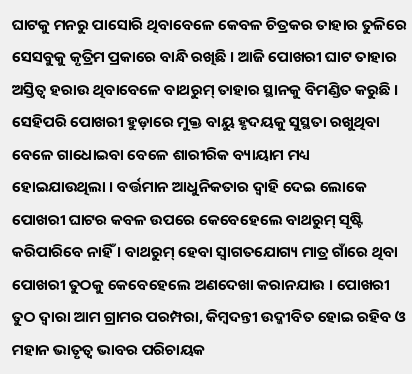ଘାଟକୁ ମନରୁ ପାସୋରି ଥିବାବେଳେ କେବଳ ଚିତ୍ରକର ତାହାର ତୁଳିରେ ସେସବୁକୁ କୃତ୍ରିମ ପ୍ରକାରେ ବାନ୍ଧି ରଖିଛି । ଆଜି ପୋଖରୀ ଘାଟ ତାହାର ଅସ୍ତିତ୍ୱ ହରାଉ ଥିବାବେଳେ ବାଥରୁମ୍ ତାହାର ସ୍ଥାନକୁ ବିମଣ୍ଡିତ କରୁଛି । ସେହିପରି ପୋଖରୀ ହୁଡ଼ାରେ ମୁକ୍ତ ବାୟୁ ହୃଦୟକୁ ସୁସ୍ଥତା ରଖୁଥିବା ବେଳେ ଗାଧୋଇବା ବେଳେ ଶାରୀରିକ ବ୍ୟାୟାମ ମଧ୍ୟ ହୋଇଯାଉଥିଲା । ବର୍ତ୍ତମାନ ଆଧୁନିକତାର ଦ୍ୱାହି ଦେଇ ଲୋକେ ପୋଖରୀ ଘାଟର କବଳ ଉପରେ କେବେହେଲେ ବାଥରୁମ୍ ସୃଷ୍ଟି କରିପାରିବେ ନାହିଁ । ବାଥରୁମ୍ ହେବା ସ୍ୱାଗତଯୋଗ୍ୟ ମାତ୍ର ଗାଁରେ ଥିବା ପୋଖରୀ ତୁଠକୁ କେବେହେଲେ ଅଣଦେଖା କରାନଯାଉ । ପୋଖରୀ ତୁଠ ଦ୍ୱାରା ଆମ ଗ୍ରାମର ପରମ୍ପରା, କିମ୍ବଦନ୍ତୀ ଉଦ୍ଜୀବିତ ହୋଇ ରହିବ ଓ ମହାନ ଭାତୃତ୍ୱ ଭାବର ପରିଚାୟକ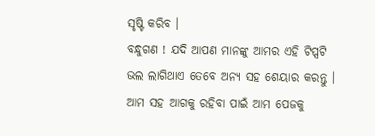ସୃଷ୍ଟି କରିବ ।
ବନ୍ଧୁଗଣ ! ଯଦି ଆପଣ ମାନଙ୍କୁ ଆମର ଏହି ଟିପ୍ସଟି ଭଲ ଲାଗିଥାଏ ତେବେ ଅନ୍ୟ ସହ ଶେୟାର କରନ୍ତୁ । ଆମ ସହ ଆଗକୁ ରହିବା ପାଇଁ ଆମ ପେଜକୁ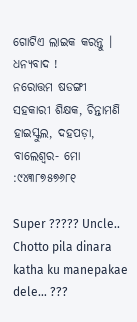ଗୋଟିଏ ଲାଇକ କରନ୍ତୁ । ଧନ୍ୟବାଦ !
ନରୋତ୍ତମ ଷଡଙ୍ଗୀ
ସହକାରୀ ଶିକ୍ଷକ, ଚିନ୍ତାମଣି
ହାଇସ୍କୁଲ, ଦହପଡ଼ା, ବାଲେଶ୍ୱର- ମୋ :୯୪୩୮୭୫୭୬୮୧

Super ????? Uncle.. Chotto pila dinara katha ku manepakae dele… ???